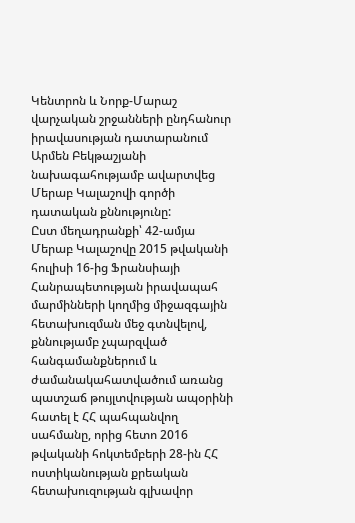Կենտրոն և Նորք-Մարաշ վարչական շրջանների ընդհանուր իրավասության դատարանում Արմեն Բեկթաշյանի նախագահությամբ ավարտվեց Մերաբ Կալաշովի գործի դատական քննությունը:
Ըստ մեղադրանքի՝ 42-ամյա Մերաբ Կալաշովը 2015 թվականի հուլիսի 16-ից Ֆրանսիայի Հանրապետության իրավապահ մարմինների կողմից միջազգային հետախուզման մեջ գտնվելով, քննությամբ չպարզված հանգամանքներում և ժամանակահատվածում առանց պատշաճ թույլտվության ապօրինի հատել է ՀՀ պահպանվող սահմանը, որից հետո 2016 թվականի հոկտեմբերի 28-ին ՀՀ ոստիկանության քրեական հետախուզության գլխավոր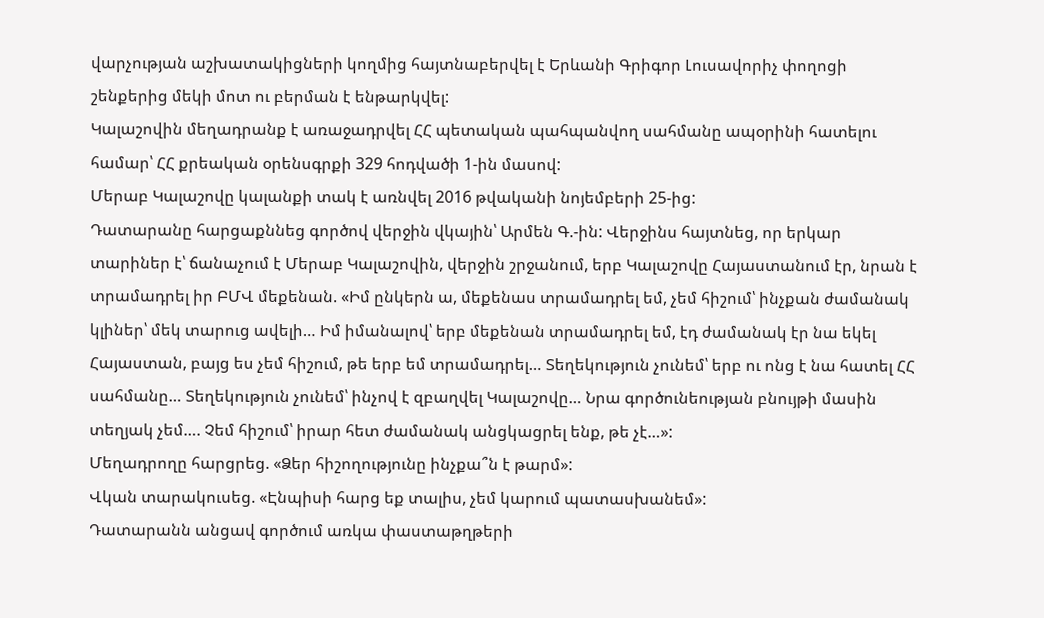վարչության աշխատակիցների կողմից հայտնաբերվել է Երևանի Գրիգոր Լուսավորիչ փողոցի շենքերից մեկի մոտ ու բերման է ենթարկվել:
Կալաշովին մեղադրանք է առաջադրվել ՀՀ պետական պահպանվող սահմանը ապօրինի հատելու համար՝ ՀՀ քրեական օրենսգրքի 329 հոդվածի 1-ին մասով:
Մերաբ Կալաշովը կալանքի տակ է առնվել 2016 թվականի նոյեմբերի 25-ից:
Դատարանը հարցաքննեց գործով վերջին վկային՝ Արմեն Գ.-ին: Վերջինս հայտնեց, որ երկար տարիներ է՝ ճանաչում է Մերաբ Կալաշովին, վերջին շրջանում, երբ Կալաշովը Հայաստանում էր, նրան է տրամադրել իր ԲՄՎ մեքենան. «Իմ ընկերն ա, մեքենաս տրամադրել եմ, չեմ հիշում՝ ինչքան ժամանակ կլիներ՝ մեկ տարուց ավելի… Իմ իմանալով՝ երբ մեքենան տրամադրել եմ, էդ ժամանակ էր նա եկել Հայաստան, բայց ես չեմ հիշում, թե երբ եմ տրամադրել… Տեղեկություն չունեմ՝ երբ ու ոնց է նա հատել ՀՀ սահմանը… Տեղեկություն չունեմ՝ ինչով է զբաղվել Կալաշովը… Նրա գործունեության բնույթի մասին տեղյակ չեմ…. Չեմ հիշում՝ իրար հետ ժամանակ անցկացրել ենք, թե չէ…»:
Մեղադրողը հարցրեց. «Ձեր հիշողությունը ինչքա՞ն է թարմ»:
Վկան տարակուսեց. «Էնպիսի հարց եք տալիս, չեմ կարում պատասխանեմ»:
Դատարանն անցավ գործում առկա փաստաթղթերի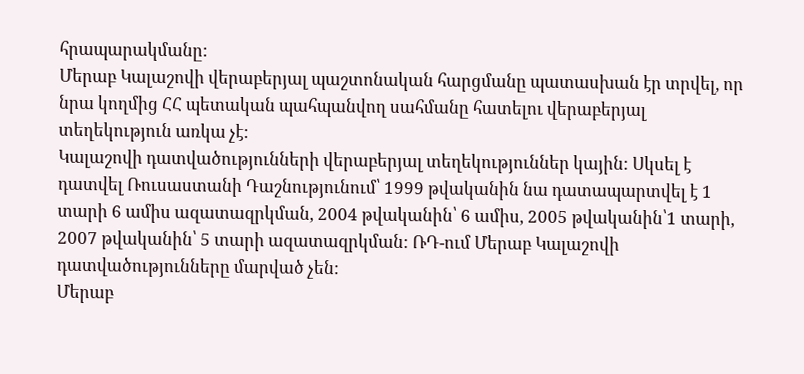հրապարակմանը:
Մերաբ Կալաշովի վերաբերյալ պաշտոնական հարցմանը պատասխան էր տրվել, որ նրա կողմից ՀՀ պետական պահպանվող սահմանը հատելու վերաբերյալ տեղեկություն առկա չէ:
Կալաշովի դատվածությունների վերաբերյալ տեղեկություններ կային: Սկսել է դատվել Ռուսաստանի Դաշնությունում՝ 1999 թվականին նա դատապարտվել է 1 տարի 6 ամիս ազատազրկման, 2004 թվականին՝ 6 ամիս, 2005 թվականին՝1 տարի, 2007 թվականին՝ 5 տարի ազատազրկման: ՌԴ-ում Մերաբ Կալաշովի դատվածությունները մարված չեն:
Մերաբ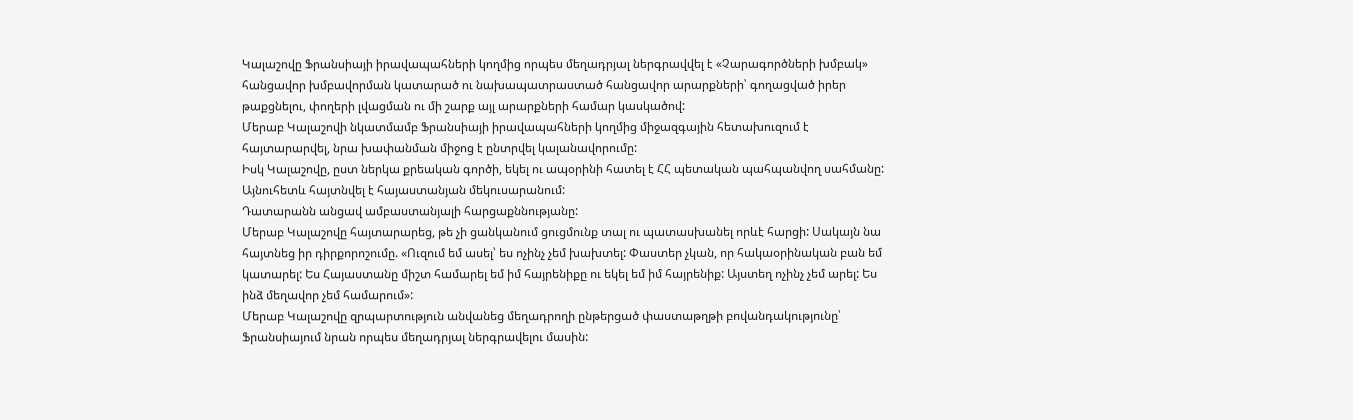Կալաշովը Ֆրանսիայի իրավապահների կողմից որպես մեղադրյալ ներգրավվել է «Չարագործների խմբակ» հանցավոր խմբավորման կատարած ու նախապատրաստած հանցավոր արարքների՝ գողացված իրեր թաքցնելու, փողերի լվացման ու մի շարք այլ արարքների համար կասկածով:
Մերաբ Կալաշովի նկատմամբ Ֆրանսիայի իրավապահների կողմից միջազգային հետախուզում է հայտարարվել, նրա խափանման միջոց է ընտրվել կալանավորումը:
Իսկ Կալաշովը, ըստ ներկա քրեական գործի, եկել ու ապօրինի հատել է ՀՀ պետական պահպանվող սահմանը: Այնուհետև հայտնվել է հայաստանյան մեկուսարանում:
Դատարանն անցավ ամբաստանյալի հարցաքննությանը:
Մերաբ Կալաշովը հայտարարեց, թե չի ցանկանում ցուցմունք տալ ու պատասխանել որևէ հարցի: Սակայն նա հայտնեց իր դիրքորոշումը. «Ուզում եմ ասել՝ ես ոչինչ չեմ խախտել: Փաստեր չկան, որ հակաօրինական բան եմ կատարել: Ես Հայաստանը միշտ համարել եմ իմ հայրենիքը ու եկել եմ իմ հայրենիք: Այստեղ ոչինչ չեմ արել: Ես ինձ մեղավոր չեմ համարում»:
Մերաբ Կալաշովը զրպարտություն անվանեց մեղադրողի ընթերցած փաստաթղթի բովանդակությունը՝ Ֆրանսիայում նրան որպես մեղադրյալ ներգրավելու մասին: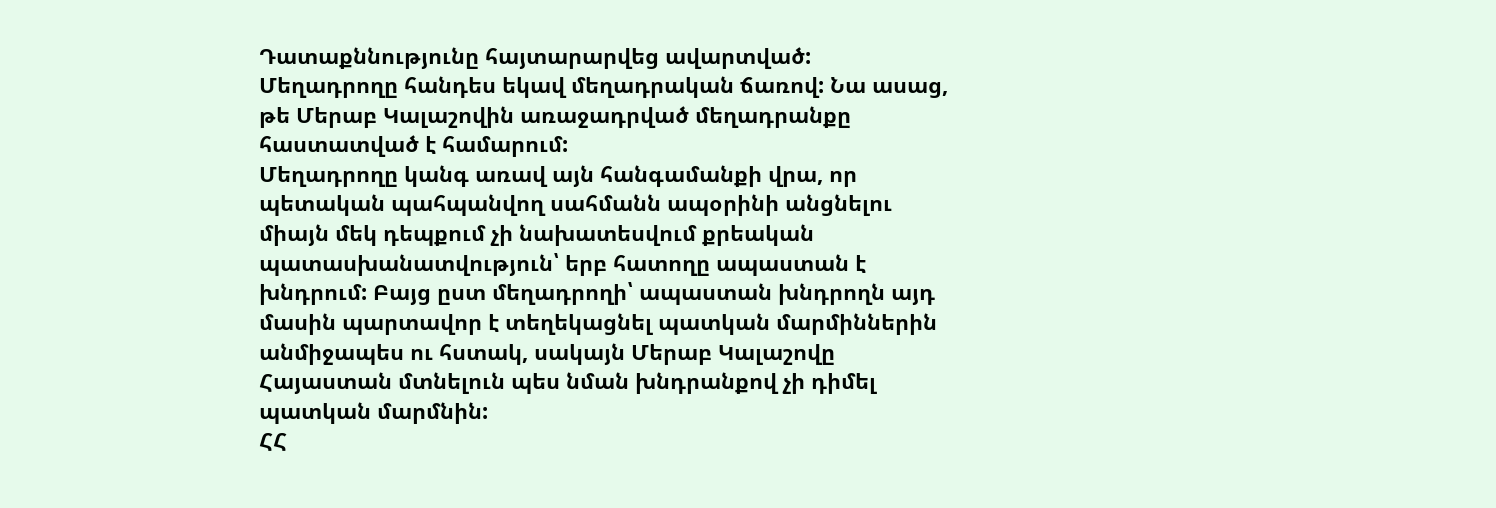Դատաքննությունը հայտարարվեց ավարտված:
Մեղադրողը հանդես եկավ մեղադրական ճառով: Նա ասաց, թե Մերաբ Կալաշովին առաջադրված մեղադրանքը հաստատված է համարում:
Մեղադրողը կանգ առավ այն հանգամանքի վրա, որ պետական պահպանվող սահմանն ապօրինի անցնելու միայն մեկ դեպքում չի նախատեսվում քրեական պատասխանատվություն՝ երբ հատողը ապաստան է խնդրում: Բայց ըստ մեղադրողի՝ ապաստան խնդրողն այդ մասին պարտավոր է տեղեկացնել պատկան մարմիններին անմիջապես ու հստակ, սակայն Մերաբ Կալաշովը Հայաստան մտնելուն պես նման խնդրանքով չի դիմել պատկան մարմնին:
ՀՀ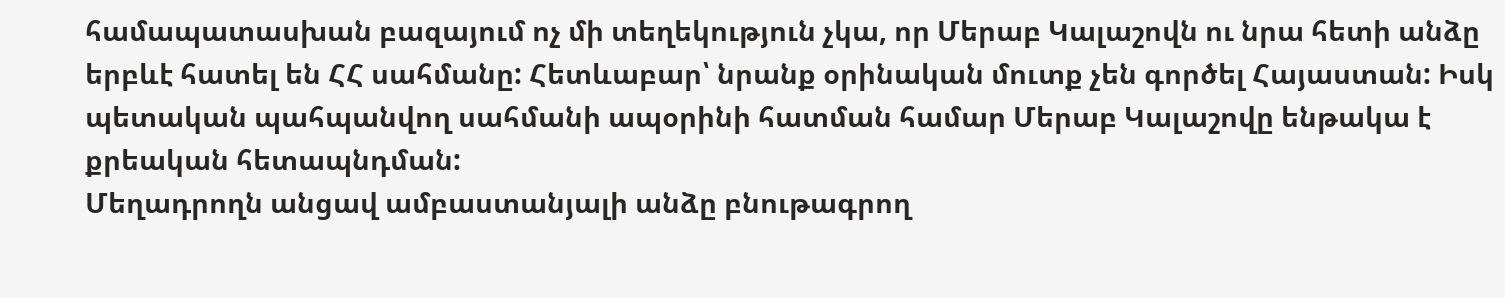համապատասխան բազայում ոչ մի տեղեկություն չկա, որ Մերաբ Կալաշովն ու նրա հետի անձը երբևէ հատել են ՀՀ սահմանը: Հետևաբար՝ նրանք օրինական մուտք չեն գործել Հայաստան: Իսկ պետական պահպանվող սահմանի ապօրինի հատման համար Մերաբ Կալաշովը ենթակա է քրեական հետապնդման:
Մեղադրողն անցավ ամբաստանյալի անձը բնութագրող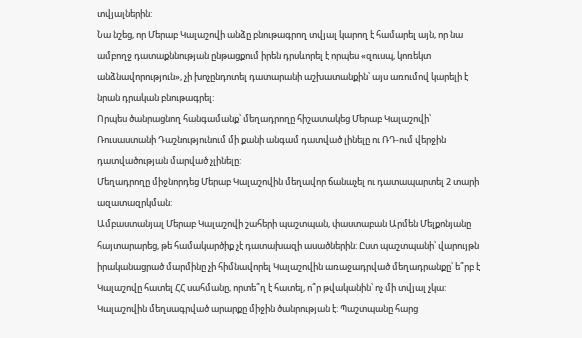տվյալներին:
Նա նշեց, որ Մերաբ Կալաշովի անձը բնութագրող տվյալ կարող է համարել այն, որ նա ամբողջ դատաքննության ընթացքում իրեն դրսևորել է որպես «զուսպ, կոռեկտ անձնավորություն», չի խոչընդոտել դատարանի աշխատանքին՝ այս առումով կարելի է նրան դրական բնութագրել:
Որպես ծանրացնող հանգամանք՝ մեղադրողը հիշատակեց Մերաբ Կալաշովի՝ Ռուսաստանի Դաշնությունում մի քանի անգամ դատված լինելը ու ՌԴ-ում վերջին դատվածության մարված չլինելը:
Մեղադրողը միջնորդեց Մերաբ Կալաշովին մեղավոր ճանաչել ու դատապարտել 2 տարի ազատազրկման:
Ամբաստանյալ Մերաբ Կալաշովի շահերի պաշտպան, փաստաբան Արմեն Մելքոնյանը հայտարարեց, թե համակարծիք չէ դատախազի ասածներին: Ըստ պաշտպանի՝ վարույթն իրականացրած մարմինը չի հիմնավորել Կալաշովին առաջադրված մեղադրանքը՝ ե՞րբ է Կալաշովը հատել ՀՀ սահմանը, որտե՞ղ է հատել, ո՞ր թվականին՝ ոչ մի տվյալ չկա: Կալաշովին մեղսագրված արարքը միջին ծանրության է: Պաշտպանը հարց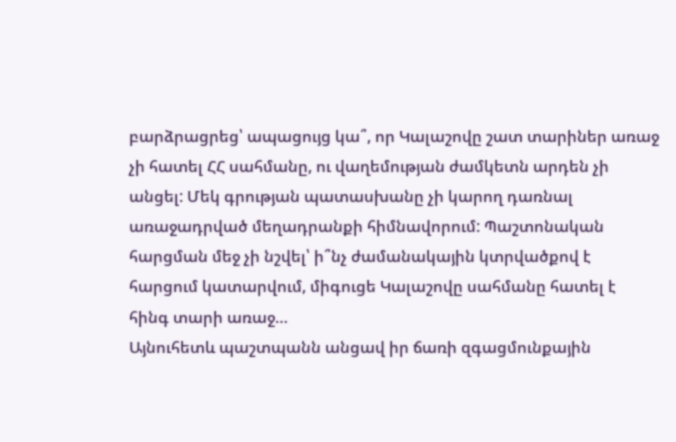բարձրացրեց՝ ապացույց կա՞, որ Կալաշովը շատ տարիներ առաջ չի հատել ՀՀ սահմանը, ու վաղեմության ժամկետն արդեն չի անցել: Մեկ գրության պատասխանը չի կարող դառնալ առաջադրված մեղադրանքի հիմնավորում: Պաշտոնական հարցման մեջ չի նշվել՝ ի՞նչ ժամանակային կտրվածքով է հարցում կատարվում, միգուցե Կալաշովը սահմանը հատել է հինգ տարի առաջ…
Այնուհետև պաշտպանն անցավ իր ճառի զգացմունքային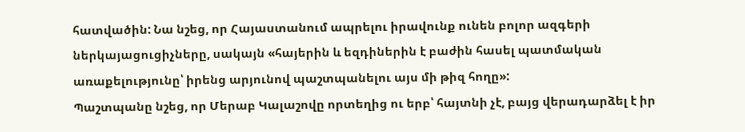հատվածին: Նա նշեց, որ Հայաստանում ապրելու իրավունք ունեն բոլոր ազգերի ներկայացուցիչները, սակայն «հայերին և եզդիներին է բաժին հասել պատմական առաքելությունը՝ իրենց արյունով պաշտպանելու այս մի թիզ հողը»:
Պաշտպանը նշեց, որ Մերաբ Կալաշովը որտեղից ու երբ՝ հայտնի չէ, բայց վերադարձել է իր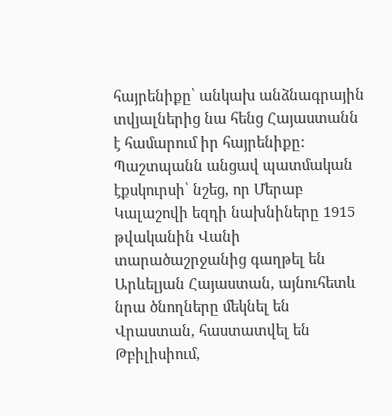հայրենիքը՝ անկախ անձնագրային տվյալներից նա հենց Հայաստանն է համարում իր հայրենիքը:
Պաշտպանն անցավ պատմական էքսկուրսի՝ նշեց, որ Մերաբ Կալաշովի եզդի նախնիները 1915 թվականին Վանի տարածաշրջանից գաղթել են Արևելյան Հայաստան, այնուհետև նրա ծնողները մեկնել են Վրաստան, հաստատվել են Թբիլիսիում,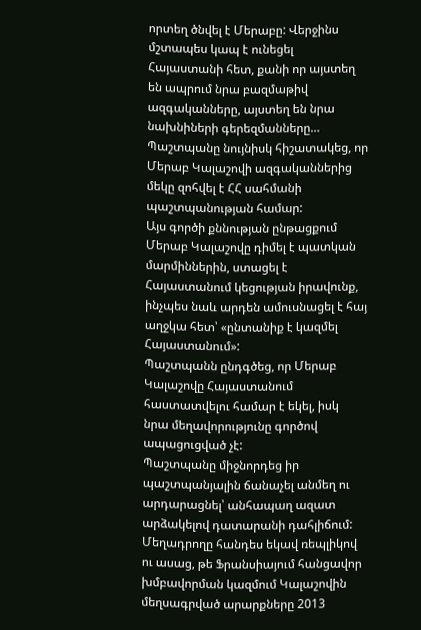որտեղ ծնվել է Մերաբը: Վերջինս մշտապես կապ է ունեցել Հայաստանի հետ, քանի որ այստեղ են ապրում նրա բազմաթիվ ազգականները, այստեղ են նրա նախնիների գերեզմանները…
Պաշտպանը նույնիսկ հիշատակեց, որ Մերաբ Կալաշովի ազգականներից մեկը զոհվել է ՀՀ սահմանի պաշտպանության համար:
Այս գործի քննության ընթացքում Մերաբ Կալաշովը դիմել է պատկան մարմիններին, ստացել է Հայաստանում կեցության իրավունք, ինչպես նաև արդեն ամուսնացել է հայ աղջկա հետ՝ «ընտանիք է կազմել Հայաստանում»:
Պաշտպանն ընդգծեց, որ Մերաբ Կալաշովը Հայաստանում հաստատվելու համար է եկել, իսկ նրա մեղավորությունը գործով ապացուցված չէ:
Պաշտպանը միջնորդեց իր պաշտպանյալին ճանաչել անմեղ ու արդարացնել՝ անհապաղ ազատ արձակելով դատարանի դահլիճում:
Մեղադրողը հանդես եկավ ռեպլիկով ու ասաց, թե Ֆրանսիայում հանցավոր խմբավորման կազմում Կալաշովին մեղսագրված արարքները 2013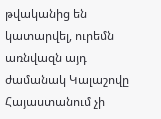թվականից են կատարվել, ուրեմն առնվազն այդ ժամանակ Կալաշովը Հայաստանում չի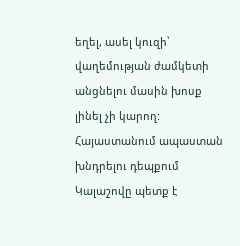եղել, ասել կուզի՝ վաղեմության ժամկետի անցնելու մասին խոսք լինել չի կարող:
Հայաստանում ապաստան խնդրելու դեպքում Կալաշովը պետք է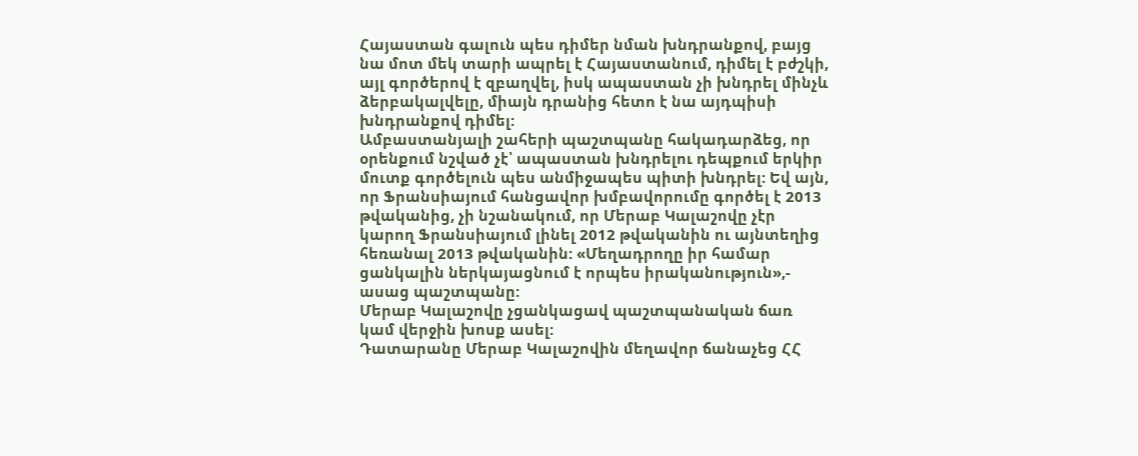Հայաստան գալուն պես դիմեր նման խնդրանքով, բայց նա մոտ մեկ տարի ապրել է Հայաստանում, դիմել է բժշկի, այլ գործերով է զբաղվել, իսկ ապաստան չի խնդրել մինչև ձերբակալվելը, միայն դրանից հետո է նա այդպիսի խնդրանքով դիմել:
Ամբաստանյալի շահերի պաշտպանը հակադարձեց, որ օրենքում նշված չէ՝ ապաստան խնդրելու դեպքում երկիր մուտք գործելուն պես անմիջապես պիտի խնդրել: Եվ այն, որ Ֆրանսիայում հանցավոր խմբավորումը գործել է 2013 թվականից, չի նշանակում, որ Մերաբ Կալաշովը չէր կարող Ֆրանսիայում լինել 2012 թվականին ու այնտեղից հեռանալ 2013 թվականին: «Մեղադրողը իր համար ցանկալին ներկայացնում է որպես իրականություն»,- ասաց պաշտպանը:
Մերաբ Կալաշովը չցանկացավ պաշտպանական ճառ կամ վերջին խոսք ասել:
Դատարանը Մերաբ Կալաշովին մեղավոր ճանաչեց ՀՀ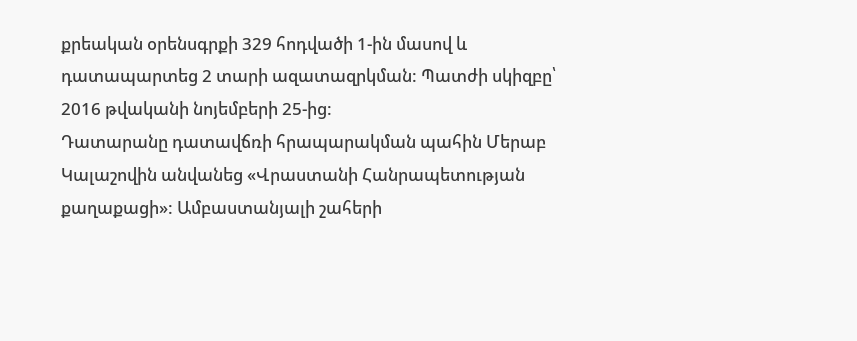քրեական օրենսգրքի 329 հոդվածի 1-ին մասով և դատապարտեց 2 տարի ազատազրկման: Պատժի սկիզբը՝ 2016 թվականի նոյեմբերի 25-ից:
Դատարանը դատավճռի հրապարակման պահին Մերաբ Կալաշովին անվանեց «Վրաստանի Հանրապետության քաղաքացի»: Ամբաստանյալի շահերի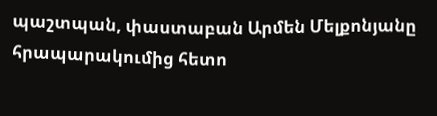պաշտպան, փաստաբան Արմեն Մելքոնյանը հրապարակումից հետո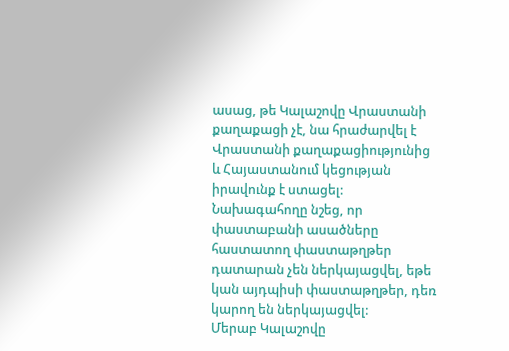ասաց, թե Կալաշովը Վրաստանի քաղաքացի չէ, նա հրաժարվել է Վրաստանի քաղաքացիությունից և Հայաստանում կեցության իրավունք է ստացել: Նախագահողը նշեց, որ փաստաբանի ասածները հաստատող փաստաթղթեր դատարան չեն ներկայացվել, եթե կան այդպիսի փաստաթղթեր, դեռ կարող են ներկայացվել:
Մերաբ Կալաշովը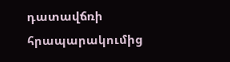դատավճռի հրապարակումից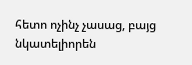հետո ոչինչ չասաց, բայց նկատելիորեն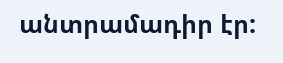անտրամադիր էր: